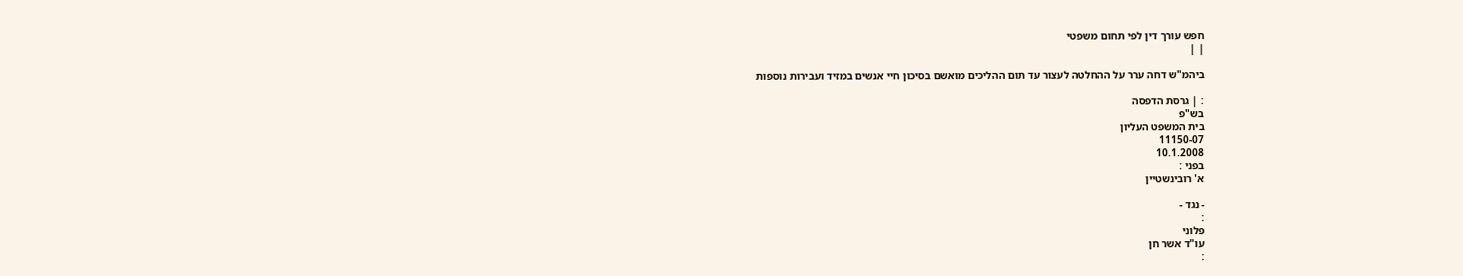חפש עורך דין לפי תחום משפטי
| |

ביהמ"ש דחה ערר על ההחלטה לעצור עד תום ההליכים מואשם בסיכון חיי אנשים במזיד ועבירות נוספות

: | גרסת הדפסה
בש"פ
בית המשפט העליון
11150-07
10.1.2008
בפני :
א' רובינשטיין

- נגד -
:
פלוני
עו"ד אשר חן
: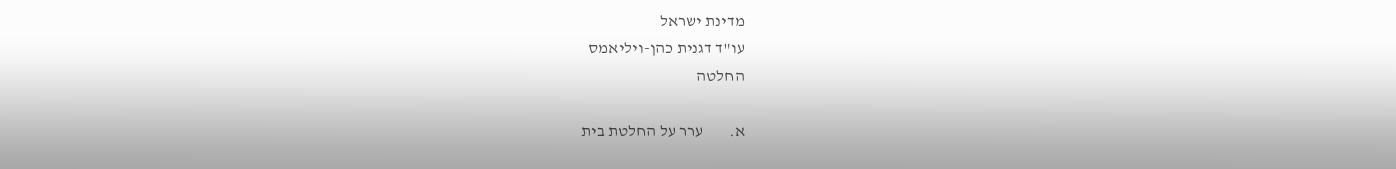מדינת ישראל
עו"ד דגנית כהן-ויליאמס
החלטה

א.        ערר על החלטת בית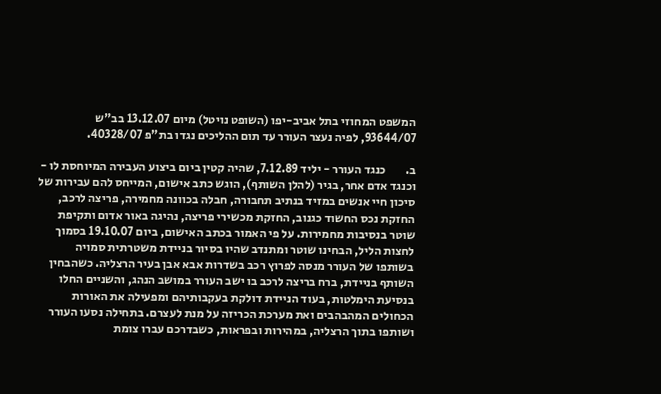המשפט המחוזי בתל אביב-יפו (השופט נויטל) מיום 13.12.07 בב"ש 93644/07, לפיה נעצר העורר עד תום ההליכים נגדו בת"פ 40328/07.

ב.        כנגד העורר - יליד 7.12.89, שהיה קטין ביום ביצוע העבירה המיוחסת לו - וכנגד אדם אחר, בגיר (להלן השותף), הוגש כתב אישום, המייחס להם עבירות של סיכון חיי אנשים במזיד בנתיב תחבורה, חבלה בכוונה מחמירה, פריצה לרכב, החזקת נכס החשוד כגנוב, החזקת מכשירי פריצה, נהיגה באור אדום ותקיפת שוטר בנסיבות מחמירות. על פי האמור בכתב האישום, ביום 19.10.07 בסמוך לחצות הליל, הבחינו שוטר ומתנדב שהיו בסיור בניידת משטרתית סמויה בשותפו של העורר מנסה לפרוץ רכב בשדרות אבא אבן בעיר הרצליה. כשהבחין השותף בניידת, ברח בריצה לרכב בו ישב העורר במושב הנהג, והשניים החלו בנסיעת הימלטות, בעוד הניידת דולקת בעקבותיהם ומפעילה את האורות הכחולים המהבהבים ואת מערכת הכריזה על מנת לעצרם. בתחילה נסעו העורר ושותפו בתוך הרצליה, במהירות ובפראות, כשבדרכם עברו צומת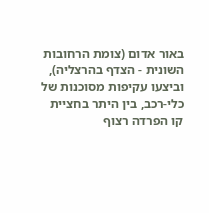באור אדום (צומת הרחובות השונית - הצדף בהרצליה), וביצעו עקיפות מסוכנות של כלי-רכב, בין היתר בחציית קו הפרדה רצוף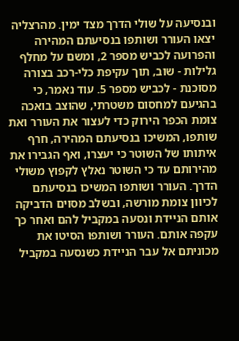ובנסיעה על שולי הדרך מצד ימין. מהרצליה יצאו העורר ושותפו בנסיעתם המהירה והפרועה לכביש מספר 2, ומשם על מחלף גלילות - שוב, תוך עקיפת כלי-רכב בצורה מסוכנת - לכביש מספר 5. עוד נאמר, כי בהגיעם למחסום משטרתי, שהוצב בואכה צומת הכפר הירוק כדי לעצור את העורר ואת שותפו, המשיכו בנסיעתם המהירה, חרף איתותו של השוטר כי יעצרו, ואף הגבירו את מהירותם עד כי השוטר נאלץ לקפוץ משולי הדרך. העורר ושותפו המשיכו בנסיעתם לכיוון צומת מורשה, ובשלב מסוים הדביקה אותם הניידת ונסעה במקביל להם ואחר כך עקפה אותם. העורר ושותפו הסיטו את מכוניתם אל עבר הניידת כשנסעה במקביל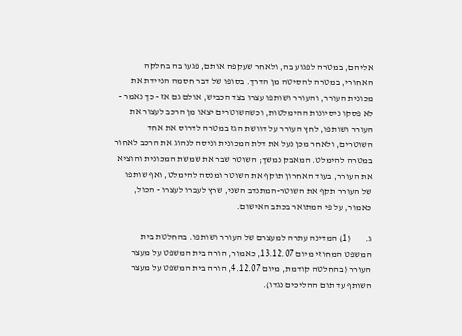אליהם, במטרה לפגוע בה, ולאחר שעקפה אותם, פגעו בה בחלקה האחורי, במטרה להסיטה מן הדרך. בסופו של דבר חסמה הניידת את מכונית העורר, והעורר ושותפו עצרו בצד הכביש, אולם גם אז - כך נאמר - לא פסקו ניסיונות ההימלטות, וכשהשוטרים יצאו מן הרכב לעצור את העורר ושותפו, לחץ העורר על דוושת הגז במטרה לדרוס את אחד השוטרים, ולאחר מכן נעל את דלת המכונית וניסה לנהוג את הרכב לאחור במטרה להימלט. המאבק נמשך; השוטר שבר את שמשת המכונית והוציא את העורר, בעוד האחרון תוקף את השוטר ומנסה להימלט, ואף שותפו של העורר תקף את השוטר-המתנדב השני, שרץ לעברו לעצרו - הכול, כאמור, על פי המתואר בכתב האישום.

ג.        (1) המדינה עתרה למעצרם של העורר ושותפו. בהחלטת בית המשפט המחוזי מיום 13.12.07, כאמור, הורה בית המשפט על מעצר העורר (בהחלטה קודמת, מיום 4.12.07, הורה בית המשפט על מעצר השותף עד תום ההליכים נגדו).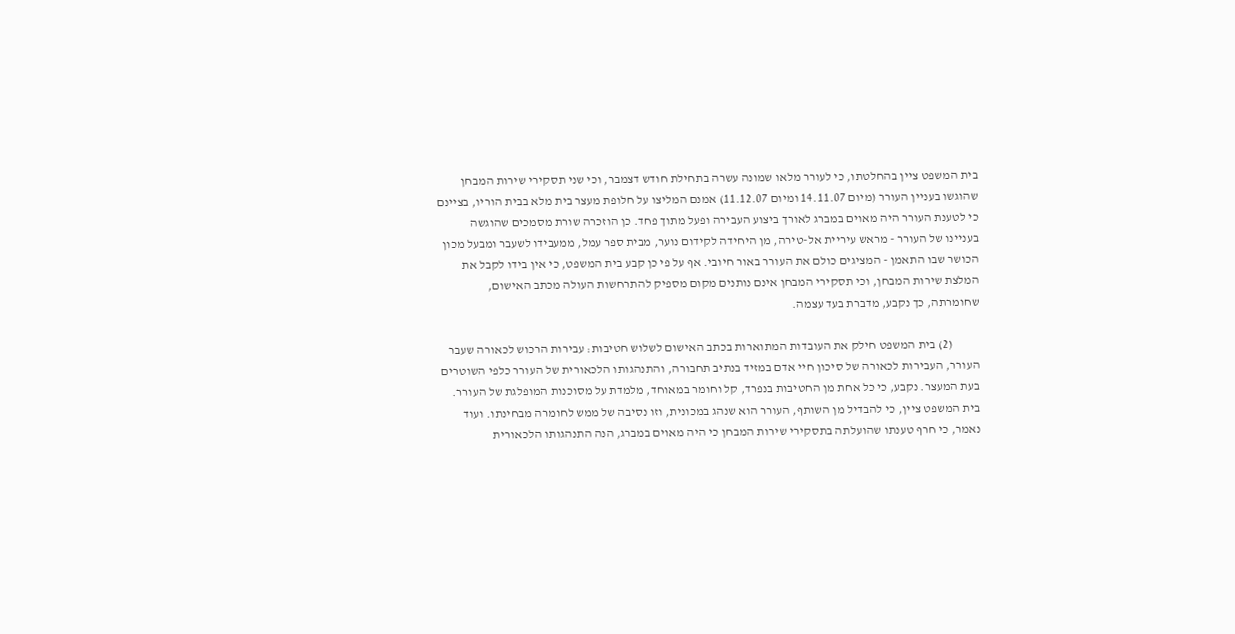בית המשפט ציין בהחלטתו, כי לעורר מלאו שמונה עשרה בתחילת חודש דצמבר, וכי שני תסקירי שירות המבחן שהוגשו בעניין העורר (מיום 14.11.07 ומיום 11.12.07) אמנם המליצו על חלופת מעצר בית מלא בבית הוריו, בציינם כי לטענת העורר היה מאוים במברג לאורך ביצוע העבירה ופעל מתוך פחד. כן הוזכרה שורת מסמכים שהוגשה בעניינו של העורר - מראש עיריית אל-טירה, מן היחידה לקידום נוער, מבית ספר עמל, ממעבידו לשעבר ומבעל מכון הכושר שבו התאמן - המציגים כולם את העורר באור חיובי. אף על פי כן קבע בית המשפט, כי אין בידו לקבל את המלצת שירות המבחן, וכי תסקירי המבחן אינם נותנים מקום מספיק להתרחשות העולה מכתב האישום, שחומרתה, כך נקבע, מדברת בעד עצמה.

           (2) בית המשפט חילק את העובדות המתוארות בכתב האישום לשלוש חטיבות: עבירות הרכוש לכאורה שעבר העורר, העבירות לכאורה של סיכון חיי אדם במזיד בנתיב תחבורה, והתנהגותו הלכאורית של העורר כלפי השוטרים בעת המעצר. נקבע, כי כל אחת מן החטיבות בנפרד, קל וחומר במאוחד, מלמדת על מסוכנות המופלגת של העורר. בית המשפט ציין, כי להבדיל מן השותף, העורר הוא שנהג במכונית, וזו נסיבה של ממש לחומרה מבחינתו. ועוד נאמר, כי חרף טענתו שהועלתה בתסקירי שירות המבחן כי היה מאוים במברג, הנה התנהגותו הלכאורית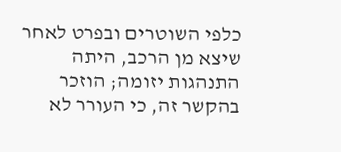כלפי השוטרים ובפרט לאחר שיצא מן הרכב, היתה התנהגות יזומה; הוזכר בהקשר זה, כי העורר לא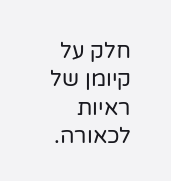חלק על קיומן של ראיות לכאורה.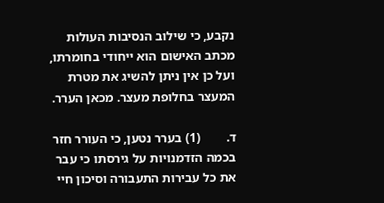נקבע, כי שילוב הנסיבות העולות מכתב האישום הוא ייחודי בחומרתו, ועל כן אין ניתן להשיג את מטרת המעצר בחלופת מעצר. מכאן הערר.

ד.        (1) בערר נטען, כי העורר חזר בכמה הזדמנויות על גירסתו כי עבר את כל עבירות התעבורה וסיכון חיי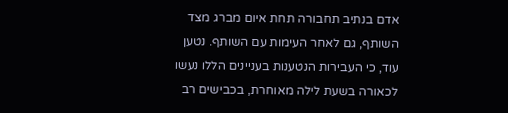אדם בנתיב תחבורה תחת איום מברג מצד השותף, גם לאחר העימות עם השותף. נטען עוד, כי העבירות הנטענות בעניינים הללו נעשו לכאורה בשעת לילה מאוחרת, בכבישים רב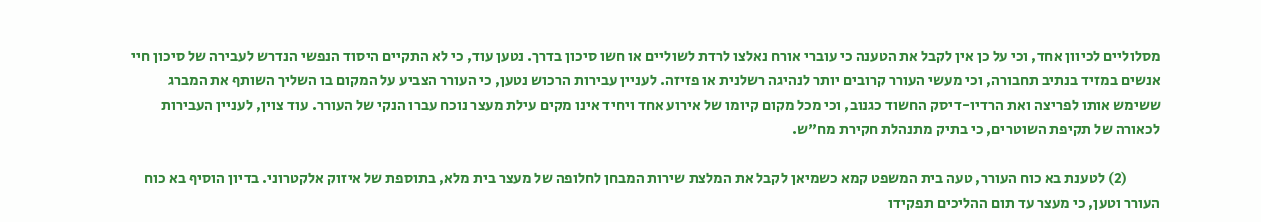מסלוליים לכיוון אחד, וכי על כן אין לקבל את הטענה כי עוברי אורח נאלצו לרדת לשוליים או חשו סיכון בדרך. נטען עוד, כי לא התקיים היסוד הנפשי הנדרש לעבירה של סיכון חיי אנשים במזיד בנתיב תחבורה, וכי מעשי העורר קרובים יותר לנהיגה רשלנית או פזיזה. לעניין עבירות הרכוש נטען, כי העורר הצביע על המקום בו השליך השותף את המברג ששימש אותו לפריצה ואת הרדיו-דיסק החשוד כגנוב, וכי מכל מקום קיומו של אירוע אחד ויחיד אינו מקים עילת מעצר נוכח עברו הנקי של העורר. עוד צוין, לעניין העבירות לכאורה של תקיפת השוטרים, כי בתיק מתנהלת חקירת מח"ש.

           (2) לטענת בא כוח העורר, טעה בית המשפט קמא כשמיאן לקבל את המלצת שירות המבחן לחלופה של מעצר בית מלא, בתוספת של איזוק אלקטרוני. בדיון הוסיף בא כוח העורר וטען, כי מעצר עד תום ההליכים תפקידו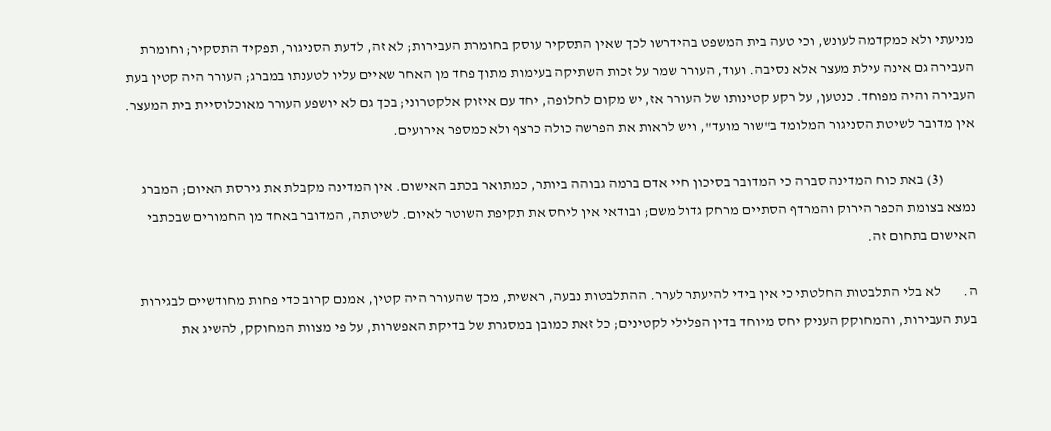מניעתי ולא כמקדמה לעונש, וכי טעה בית המשפט בהידרשו לכך שאין התסקיר עוסק בחומרת העבירות; לא זה, לדעת הסניגור, תפקיד התסקיר; וחומרת העבירה גם אינה עילת מעצר אלא נסיבה. ועוד, העורר שמר על זכות השתיקה בעימות מתוך פחד מן האחר שאיים עליו לטענתו במברג; העורר היה קטין בעת העבירה והיה מפוחד. כנטען, על רקע קטינותו של העורר אז, יש מקום לחלופה, יחד עם איזוק אלקטרוני; בכך גם לא יושפע העורר מאוכלוסיית בית המעצר. אין מדובר לשיטת הסניגור המלומד ב"שור מועד", ויש לראות את הפרשה כולה כרצף ולא כמספר אירועים.

           (3) באת כוח המדינה סברה כי המדובר בסיכון חיי אדם ברמה גבוהה ביותר, כמתואר בכתב האישום. אין המדינה מקבלת את גירסת האיום; המברג נמצא בצומת הכפר הירוק והמרדף הסתיים מרחק גדול משם; ובודאי אין ליחס את תקיפת השוטר לאיום. לשיטתה, המדובר באחד מן החמורים שבכתבי האישום בתחום זה.

ה.        לא בלי התלבטות החלטתי כי אין בידי להיעתר לערר. ההתלבטות נבעה, ראשית, מכך שהעורר היה קטין, אמנם קרוב כדי פחות מחודשיים לבגירות בעת העבירות, והמחוקק העניק יחס מיוחד בדין הפלילי לקטינים; כל זאת כמובן במסגרת של בדיקת האפשרות, על פי מצוות המחוקק, להשיג את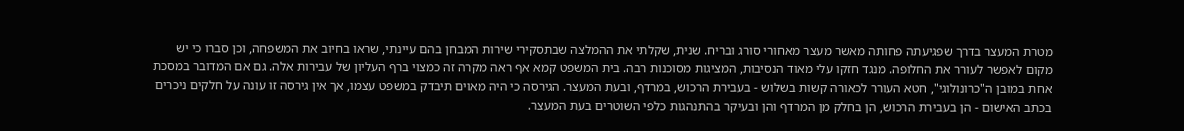מטרת המעצר בדרך שפגיעתה פחותה מאשר מעצר מאחורי סורג ובריח. שנית, שקלתי את ההמלצה שבתסקירי שירות המבחן בהם עיינתי, שראו בחיוב את המשפחה, וכן סברו כי יש מקום לאפשר לעורר את החלופה. מנגד חזקו עלי מאוד הנסיבות, המציגות מסוכנות רבה. בית המשפט קמא אף ראה מקרה זה כמצוי ברף העליון של עבירות אלה. גם אם המדובר במסכת אחת במובן ה"כרונולוגי", חטא העורר לכאורה קשות בשלוש - בעבירת הרכוש, במרדף, ובעת המעצר. הגירסה כי היה מאוים תיבדק במשפט עצמו, אך אין גירסה זו עונה על חלקים ניכרים בכתב האישום - הן בעבירת הרכוש, הן בחלק מן המרדף והן ובעיקר בהתנהגות כלפי השוטרים בעת המעצר.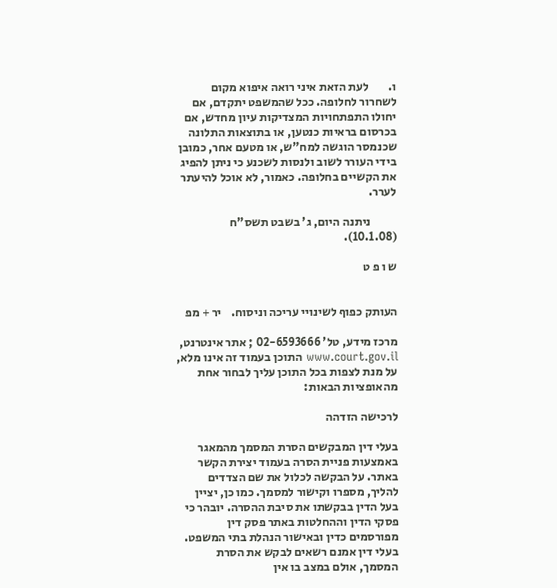ו.        לעת הזאת איני רואה איפוא מקום לשחרור לחלופה. ככל שהמשפט יתקדם, אם יחולו התפתחויות המצדיקות עיון מחדש, אם בכרסום בראיות כנטען, או בתוצאות התלונה שכנמסר הוגשה למח"ש, או מטעם אחר, כמובן בידי העורר לשוב ולנסות לשכנע כי ניתן להפיג את הקשיים בחלופה. כאמור, לא אוכל להיעתר לערר.

           ניתנה היום, ג' בשבט תשס"ח (10.1.08).

ש ו פ ט


העותק כפוף לשינויי עריכה וניסוח.    יר + מפ

מרכז מידע, טל' 02-6593666 ; אתר אינטרנט,  www.court.gov.il התוכן בעמוד זה אינו מלא, על מנת לצפות בכל התוכן עליך לבחור אחת מהאופציות הבאות:

לרכישה הזדהה

בעלי דין המבקשים הסרת המסמך מהמאגר באמצעות פניית הסרה בעמוד יצירת הקשר באתר. על הבקשה לכלול את שם הצדדים להליך, מספרו וקישור למסמך. כמו כן, יציין בעל הדין בבקשתו את סיבת ההסרה. יובהר כי פסקי הדין וההחלטות באתר פסק דין מפורסמים כדין ובאישור הנהלת בתי המשפט. בעלי דין אמנם רשאים לבקש את הסרת המסמך, אולם במצב בו אין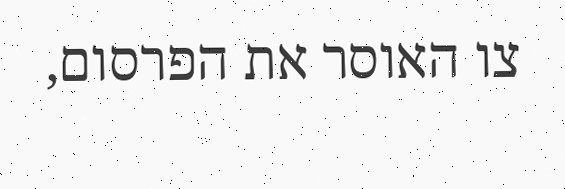צו האוסר את הפרסום,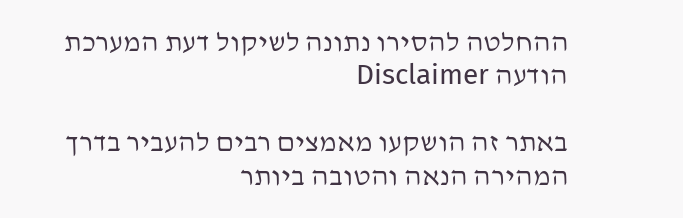ההחלטה להסירו נתונה לשיקול דעת המערכת
הודעה Disclaimer

באתר זה הושקעו מאמצים רבים להעביר בדרך המהירה הנאה והטובה ביותר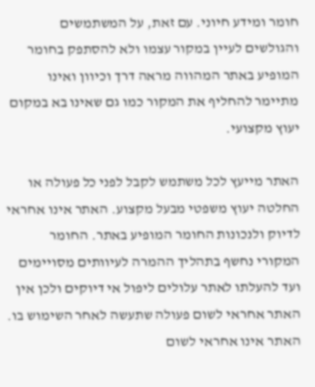חומר ומידע חיוני. עם זאת, על המשתמשים והגולשים לעיין במקור עצמו ולא להסתפק בחומר המופיע באתר המהווה מראה דרך וכיוון ואינו מתיימר להחליף את המקור כמו גם שאינו בא במקום יעוץ מקצועי.

האתר מייעץ לכל משתמש לקבל לפני כל פעולה או החלטה יעוץ משפטי מבעל מקצוע. האתר אינו אחראי לדיוק ולנכונות החומר המופיע באתר. החומר המקורי נחשף בתהליך ההמרה לעיוותים מסויימים ועד להעלתו לאתר עלולים ליפול אי דיוקים ולכן אין האתר אחראי לשום פעולה שתעשה לאחר השימוש בו. האתר אינו אחראי לשום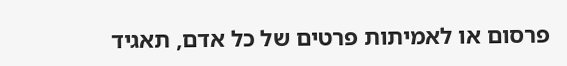פרסום או לאמיתות פרטים של כל אדם, תאגיד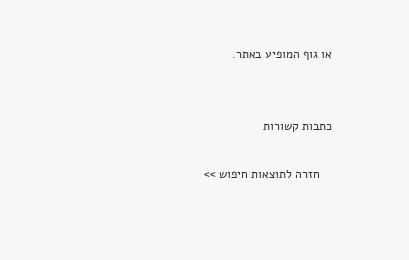או גוף המופיע באתר.


כתבות קשורות

    חזרה לתוצאות חיפוש >>